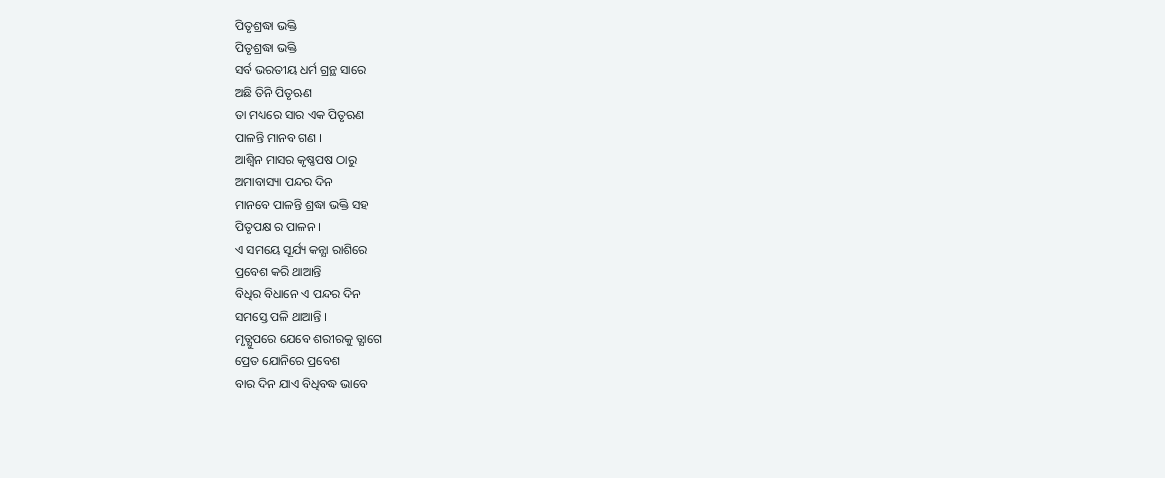ପିତୃଶ୍ରଦ୍ଧା ଭକ୍ତି
ପିତୃଶ୍ରଦ୍ଧା ଭକ୍ତି
ସର୍ବ ଭରତୀୟ ଧର୍ମ ଗ୍ରନ୍ଥ ସାରେ
ଅଛି ତିନି ପିତୃଋଣ
ତା ମଧ୍ୟରେ ସାର ଏକ ପିତୃଋଣ
ପାଳନ୍ତି ମାନବ ଗଣ ।
ଆଶ୍ବିନ ମାସର କୃଷ୍ଣପଷ ଠାରୁ
ଅମାବାସ୍ୟା ପନ୍ଦର ଦିନ
ମାନବେ ପାଳନ୍ତି ଶ୍ରଦ୍ଧା ଭକ୍ତି ସହ
ପିତୃପକ୍ଷ ର ପାଳନ ।
ଏ ସମୟେ ସୂର୍ଯ୍ୟ କନ୍ଯା ରାଶିରେ
ପ୍ରବେଶ କରି ଥାଆନ୍ତି
ବିଧିର ବିଧାନେ ଏ ପନ୍ଦର ଦିନ
ସମସ୍ତେ ପଳି ଥାଆନ୍ତି ।
ମୃତ୍ଯୁପରେ ଯେବେ ଶରୀରକୁ ତ୍ଯାଗେ
ପ୍ରେତ ଯୋନିରେ ପ୍ରବେଶ
ବାର ଦିନ ଯାଏ ବିଧିବଦ୍ଧ ଭାବେ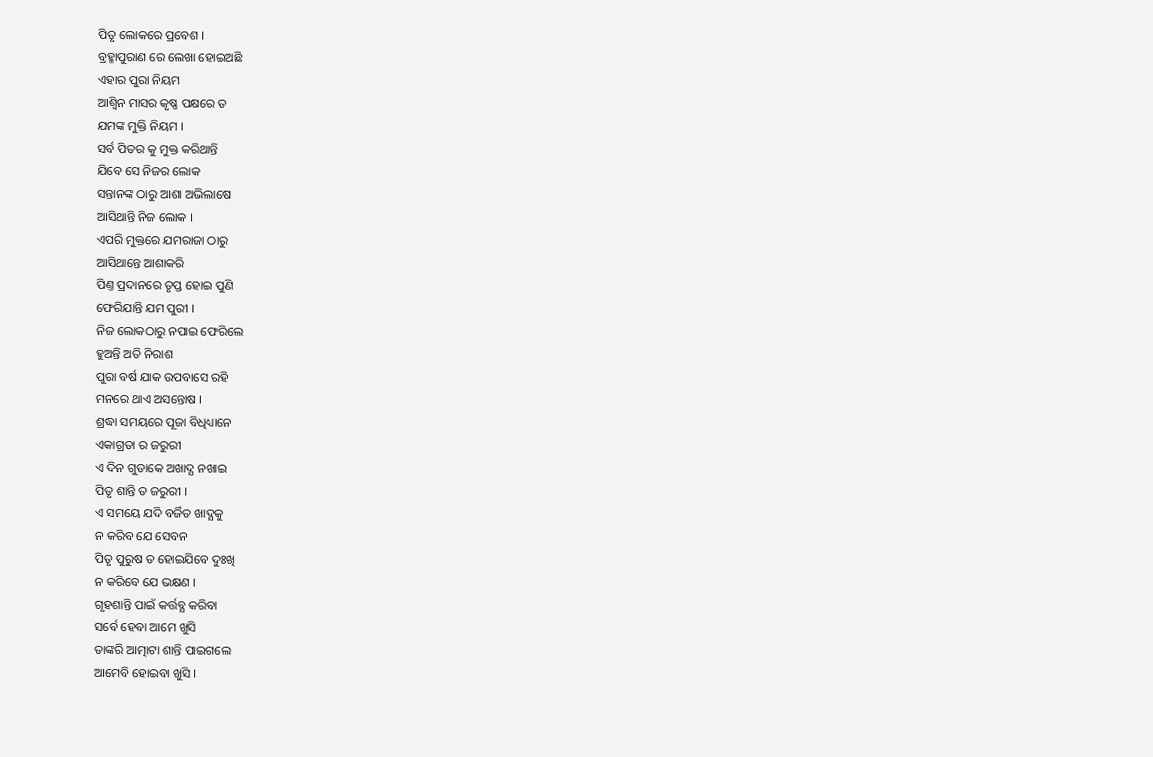ପିତୃ ଲୋକରେ ପ୍ରବେଶ ।
ବ୍ରହ୍ମାପୁରାଣ ରେ ଲେଖା ହୋଇଅଛି
ଏହାର ପୁରା ନିୟମ
ଆଶ୍ବିନ ମାସର କୃଷ୍ଣ ପକ୍ଷରେ ତ
ଯମଙ୍କ ମୁକ୍ତି ନିୟମ ।
ସର୍ବ ପିତର କୁ ମୁକ୍ତ କରିଥାନ୍ତି
ଯିବେ ସେ ନିଜର ଲୋକ
ସନ୍ତାନଙ୍କ ଠାରୁ ଆଶା ଅଭିଲାଷେ
ଆସିଥାନ୍ତି ନିଜ ଲୋକ ।
ଏପରି ମୁକ୍ତରେ ଯମରାଜା ଠାରୁ
ଆସିଥାନ୍ତେ ଆଶାକରି
ପିଣ୍ତ ପ୍ରଦାନରେ ତୃପ୍ତ ହୋଇ ପୁଣି
ଫେରିଯାନ୍ତି ଯମ ପୁରୀ ।
ନିଜ ଲୋକଠାରୁ ନପାଇ ଫେରିଲେ
ହୁଅନ୍ତି ଅତି ନିରାଶ
ପୁରା ବର୍ଷ ଯାକ ଉପବାସେ ରହି
ମନରେ ଥାଏ ଅସନ୍ତୋଷ ।
ଶ୍ରଦ୍ଧା ସମୟରେ ପୂଜା ବିଧିଧ୍ୟାନେ
ଏକାଗ୍ରତା ର ଜରୁରୀ
ଏ ଦିନ ଗୁଡାକେ ଅଖାଦ୍ଯ ନଖାଇ
ପିତୃ ଶାନ୍ତି ତ ଜରୁରୀ ।
ଏ ସମୟେ ଯଦି ବର୍ଜିତ ଖାଦ୍ଯକୁ
ନ କରିବ ଯେ ସେବନ
ପିତୃ ପୁରୁଷ ତ ହୋଇଯିବେ ଦୁଃଖି
ନ କରିବେ ଯେ ଭକ୍ଷଣ ।
ଗୃହଶାନ୍ତି ପାଇଁ କର୍ତ୍ତବ୍ଯ କରିବା
ସର୍ବେ ହେବା ଆମେ ଖୁସି
ତାଙ୍କରି ଆତ୍ମାଟା ଶାନ୍ତି ପାଇଗଲେ
ଆମେବି ହୋଇବା ଖୁସି ।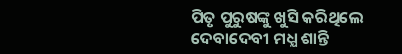ପିତୃ ପୁରୁଷଙ୍କୁ ଖୁସି କରିଥିଲେ
ଦେବାଦେବୀ ମଧ୍ଯ ଶାନ୍ତି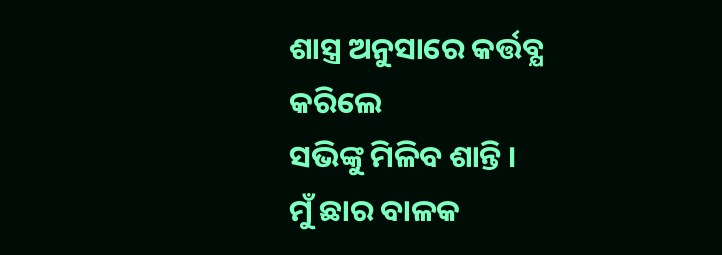ଶାସ୍ତ୍ର ଅନୁସାରେ କର୍ତ୍ତବ୍ଯ କରିଲେ
ସଭିଙ୍କୁ ମିଳିବ ଶାନ୍ତି ।
ମୁଁ ଛାର ବାଳକ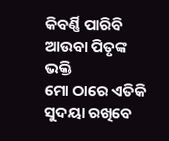କିବର୍ଣ୍ଣି ପାରିବି
ଆଉବା ପିତୃଙ୍କ ଭକ୍ତି
ମୋ ଠାରେ ଏତିକି ସୁଦୟା ରଖିବେ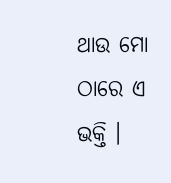ଥାଉ ମୋ ଠାରେ ଏ ଭକ୍ତି ।